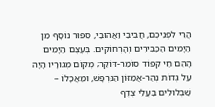הֲרֵי לִפְנֵיכֶם, חֲבִיבַי וַאֲהוּבַי, סִפּוּר נוֹסָף מִן הַיָּמִים הַכַּבִּירִים וְהָרְחוֹקִים. בְּעֶצֶם הַיָּמִים הָהֵם חַי קִפּוֹד סוֹמֵר-דּוֹקֵר; מְקוֹם מְגוּרָיו הָיָה עַל גְּדוֹת נְהַר-אֲמַזּוֹן הַנִּרְפָּשׁ, וּמַאֲכָלוֹ – שַׁבְּלוּלִים בַּעֲלֵי צֶדֶף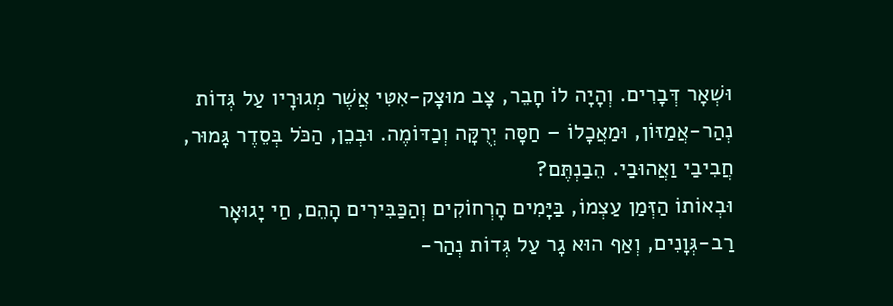וּשְׁאָר דְּבָרִים. וְהָיָה לוֹ חָבֵר, צָב מוּצָק-אִטִּי אֲשֶׁר מְגוּרָיו עַל גְּדוֹת נְהַר-אֲמַזּוֹן, וּמַאֲכָלוֹ – חַסָּה יְרֻקָּה וְכַדּוֹמֶה. וּבְכֵן, הַכֹּל בְּסֵדֶר גָּמוּר, חֲבִיבַי וַאֲהוּבַי. הֵבַנְתֶּם?
וּבְאוֹתוֹ הַזְּמַן עַצְמוֹ, בַּיָּמִים הָרְחוֹקִים וְהַכַּבִּירִים הָהֵם, חַי יָגוּאָר רַב-גְּוָנִים, וְאַף הוּא גָר עַל גְּדוֹת נְהַר-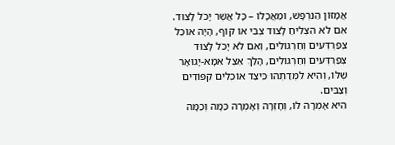אֲמָזּוֹן הַנִּרְפָּשׁ, וּמַאֲכָלוֹ – כָּל אֲשֶׁר יָכֹל לָצוּד. אִם לֹא הִצְלִיחַ לָצוּד צְבִי אוֹ קוֹף, הָיָה אוֹכֵל צְפַרְדְּעִים וְחַרְגּוֹלִים, וְאִם לֹא יָכֹל לָצוּד צְפַרְדְּעִים וְחַרְגּוֹלִים, הָלַךְ אֵצֶל אִמָּא-יָגוּאָר שֶׁלּוֹ, וְהִיא לִמְּדַתְהוּ כֵּיצַד אוֹכְלִים קִפּוֹדִים וְצַבִּים.
הִיא אָמְרָה לוֹ, וְחָזְרָה וְאָמְרָה כַּמָּה וְכַמָּה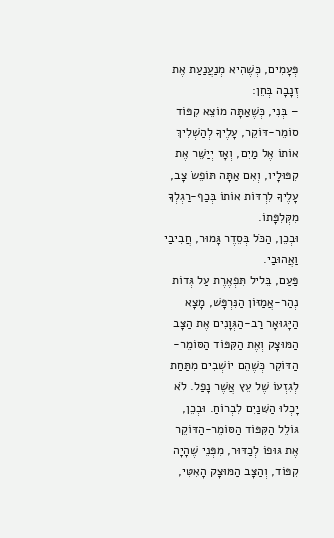פְּעָמִים, כְּשֶׁהִיא מְנַעֲנַעַת אֶת זְנָבָה בְּחֵן:
– בְּנִי, כְּשֶׁאַתָּה מוֹצֵא קִפּוֹד סוֹמֵר-דּוֹקֵר, עָלֶיךָ לְהַשְׁלִיךְ אוֹתוֹ אֶל מַיִם, וְאָז יְיַשֵּׁר אֶת קִפּוּלָיו, וְאִם אַתָּה תּוֹפֵשׂ צָב, עָלֶיךָ לִרְדּוֹת אוֹתוֹ בְּכַף-רַגְלְךָ מִקְּלִפָּתוֹ.
וּבְכֵן, הַכֹּל בְּסֵדֶר גָּמוּר, חֲבִיבַי וַאֲהוּבַי.
פַּעַם, בֵּליל תִּפְאֶרֶת עַל גְּדוֹת נְהַר-אֲמַזּוֹן הַנִּרְפָּשׁ, מָצָא הַיָּגוּאָר רַב-הַגְּוָנִים אֶת הַצָּב הַמּוּצָק וְאֶת הַקִּפּוֹד הַסּוֹמֵר-הַדּוֹקֵר כְּשֶׁהֵם יוֹשְׁבִים מִתַּחַת לְגִזְעוֹ שֶׁל עֵץ אֲשֶׁר נָפַל. לֹא יָכְלוּ הַשּׁנַיִם לִבְרוֹחַ. וּבְכֵן, גּוֹלֵל הַקִּפּוֹד הַסּוֹמֵר-הַדּוֹקֵר אֶת גּוּפוֹ לְכַדּוּר, מִפְּנֵי שֶׁהָיָה קִפּוֹד, וְהַצָּב הַמּוּצָק הָאִטִּי,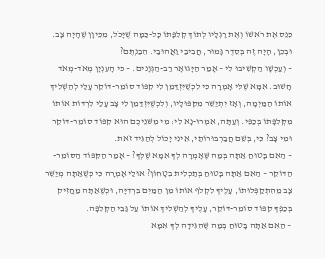כִּנֵּס אֶת רֹאשׁוֹ וְאֶת רַגְלָיו לְתוֹךְ קְלִפָּתוֹ כָּל-כַּמָּה שֶׁיָּכֹל, מִכֵּיוָן שֶׁהָיָה צָב. וּבְכֵן, הָיָה זֶה בְּסֵדֶר גָּמוּר, חֲבִיבַי וַאֲהוּבַי. הֵבַנְתֶּם?
– וְעַכְשָׁו הַקְשִׁיבוּ לִי – אָמַר הַיָּגוּאָר רַב-הַגְּוָנים. – כּי הָעִנְיָן מְאֹד-מְאֹד חָשׁוּב. אִמָּא שֶׁלִּי אָמְרָה כִּי לִכְשֶׁיִּזְדַּמֵן לִי קִפּוֹד סוֹמֵר-דּוֹקֵר עָלַי לְהַשְׁלִיךְ אוֹתוֹ הַמַּיְמָה, וְאָז יִתְיַשֵּׁר מִקִּפּוּלָיו, וְלִכְשֶׁיִּזְדַּמֵן לִי צָב עָלַי לִרְדּוֹת אוֹתוֹ מִקְּלִפָּתוֹ בְּכַפִּי. וְעַתָּה, אִמְרוּ-נָא לִי: מִי מִשּׁנֵיכֶם הוּא קִפּוֹד סוֹמֵר-דּוֹקֵר וּמִי צָב? כִּי, בְּשֵׁם חֲבַרְבּוּרוֹתַי, אֵינִי יָכוֹל לְהַגִּיד זֹאת.
– הַאִם בָּטוּחַ אַתָּה בְּמַה שֶּׁאָמְרָה לְךָ אִמָּא שֶׁלְּךָ? – אָמַר הַקִּפּוֹד הַסּוֹמֵר-הַדּוֹקֵר – הַאִם אַתָּה בָּטוּחַ בְּתַכְלִית בִטָחוֹן? אוּלַי אָמְרָה כִּי כְּשֶׁאַתָּה מְיַשֵּׁר צָב מֵהִתְקַפְּלוּתוֹ, עָלֶיךָ לִקְלֹף אוֹתוֹ מִן הַמַּיִם בִּרְדִיָּה, וּכְשֶׁאַתָּה מַחֲזִיק בְּכַפְּךָ קִפּוֹד סוֹמֵר-דּוֹקֵר, עָלֶיךָ לְהַשְׁלִיךְ אוֹתוֹ עַל גַּבֵּי הַקְּלִפָּה.
– הַאִם אַתָּה בָּטוּחַ בְּמַה שֶּׁהִגִּידָה לְךָ אִמָּא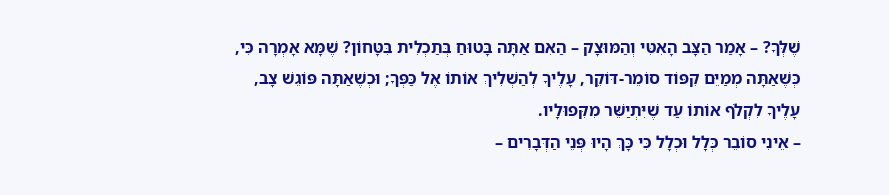שֶׁלְּךָ? – אָמַר הַצָּב הָאִטִּי וְהַמּוּצָק – הַאִם אַתָּה בָּטוּחַ בְּתַכְלִית בִּטָּחוֹן? שֶׁמָּא אָמְרָה כִּי, כְּשֶׁאַתָּה מְמַיֵּם קִפּוֹד סוֹמֵר-דּוֹקֵר, עָלֶיךָ לְהַשְׁלִיךְ אוֹתוֹ אֶל כַּפְּךָ; וּכְשֶׁאַתָּה פּוֹגֵשׁ צָב, עָלֶיךָ לִקְלֹף אוֹתוֹ עַד שֶׁיִּתְיַשֵּׁר מִקִּפוּלָיו.
– אֵינִי סוֹבֵר כְּלָל וּכְלָל כִּי כָּךְ הָיוּ פְּנֵי הַדְּבָרִים –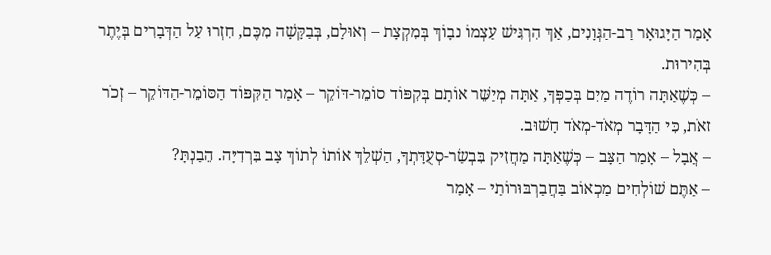אָמַר הַיָּגוּאָר רַב-הַגְּוָנִים, אַךְ הִרְגִּישׁ עַצְמוֹ נבָוֹךְ בְּמִקְצָת – וְאוּלָם, בְּבַקָּשָׁה מִכֶּם, חִזְרוּ עַל הַדְּבָרִים בְּיֶתֶר בְּהִירוּת.
– כְּשֶׁאַתָּה רוֹדֶה מַיִם בְּכַפְּךָ, אַתָּה מְיַשֵּׁר אוֹתָם בְּקִפּוֹד סוֹמֵר-דּוֹקֵר – אָמַר הַקִּפּוֹד הַסּוֹמֵר-הַדּוֹקֵר – זְכֹר זאֹת, כִּי הַדָּבָר מְאֹד-מְאֹד חָשׁוּב.
– אֲבָל – אָמַר הַצָּב – כְּשֶׁאַתָּה מַחֲזִיק בִּבְשַׂר-סְעֻדָּתְךָ, הַשְׁלֵךְ אוֹתוֹ לְתוֹךְ צָב בִּרְדִיָּה. הֵבַנְתָּ?
– אַתֶּם שׁוֹלְחִים מַכְאוֹב בַּחֲבַרְבּוּרוֹתַי – אָמַר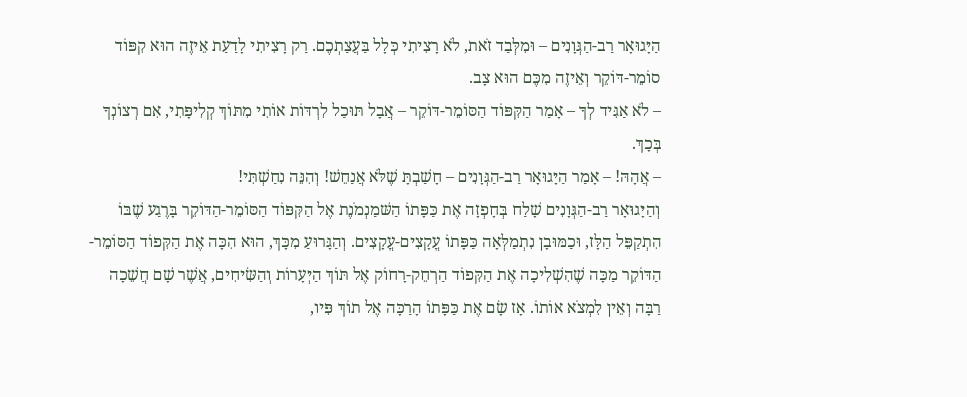הַיָּגוּאָר רַב-הַגְּוָנִים – וּמִלְּבַד זֹאת, לֹא רָצִיתִי כְּלָל בַּעֲצַתְכֶם. רַק רָצִיתִי לָדַעַת אֵיזֶה הוּא קִפּוֹד סוֹמֵר-דּוֹקֵר וְאֵיזֶה מִכֶּם הוּא צָב.
– לֹא אַגִּיד לְךָ – אָמַר הַקִּפּוֹד הַסּוֹמֵר-דּוֹקֵר – אֲבָל תּוּכַל לִרְדּוֹת אוֹתִי מִתּוֹךְ קְלִיפָּתִי, אִם רְצוֹנְךָ בְּכָךְ.
– אֲהָהּ! – אָמַר הַיָּגוּאָר רַב-הַגְּוָנִים – חָשַׁבְתָּ שֶׁלֹּא אֲנַחֵשׁ! וְהִנֵּה נִחַשְׁתִּי!
וְהַיָּגוּאָר רַב-הַגְּוָנִים שָׁלַח בְּחָפְזָה אֶת כַּפָּתוֹ הַשּׁמַנְמֹנֶת אֶל הַקִּפּוֹד הַסּוֹמֵר-הַדּוֹקֵר בָּרֶגַע שֶׁבּוֹ הִתְקַפֵּל הַלָּז, וּכַמּוּבָן נִתְמַלְּאָה כַּפָּתוֹ עֳקָצִים-עֳקָצִים. וְהַגָּרוּעַ מִכָּךְ, הוּא הִכָּה אֶת הַקִּפוֹד הַסּוֹמֵר-הַדּוֹקֵר מַכָּה שֶׁהִשְׁלִיכָה אֶת הַקִּפוֹד הַרְחֵק-רָחוֹק אֶל תּוֹךְ הַיְּעָרוֹת וְהַשִּׂיחִים, אֲשֶׁר שָׁם חֲשֵׁכָה רַבָּה וְאֵין לִמְצֹא אוֹתוֹ. אָז שָׂם אֶת כַּפָּתוֹ הָרַכָּה אֶל תוֹךְ פִּיו,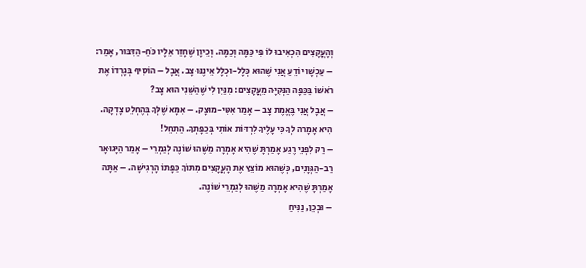וְהָעֳקָצִים הִכְאִיבוּ לוֹ פִּי כַּמָּה וְכַמָּה. וְכֵיוָן שֶׁחָזַר אֵלָיו כֹּחַ-הַדִּבּוּר, אָמַר:
– עַכְשָׁו יוֹדֵעַ אֲנִי שֶׁהוּא כְּלָל-וּכְלָל אֵינֶנּוּ צָב. אֲבָל – הוֹסִיף בְּגָרְדוֹ אֶת רֹאשׁוֹ בַּכַּפָּה הַנְּקִיָּה מֵעֳקָצִים: מִנַּיִן לִי שֶׁהַשֵּׁנִי הוּא צָב?
– אֲבָל אֲנִי בֶּאֱמֶת צָב – אָמַר אִטִּי-מוּצָק. – אִמָּא שֶׁלְּךָ בְּהֶחְלֵט צָדְקָה. הִיא אָמָרה לְךָ כִּי עָלֶיךָ לִרְדּוֹת אוֹתִי בְּכַפָּתְךָ. הַתִחֵל!
– רַק לִפְנֵי רֶגַע אָמַרְתָּ שֶׁהִיא אָמְרָה מַשֶּׁהוּ שׁוֹנֶה לְגַמְרֵי – אָמַר הַיָּגוּאָר רַב-הַגְּוָנִים, כְּשֶׁהוּא מוֹצֵץ אֶת הָעֳקָצִים מִתּוֹךְ כַּפָּתוֹ הָרְגִישָׁה. – אַתָּה אָמַרְתָּ שֶׁהִיא אָמְרָה מַשֶּׁהוּ לְגַמְרֵי שׁוֹנֶה.
– וּבְכֵן, נַנִּיחַ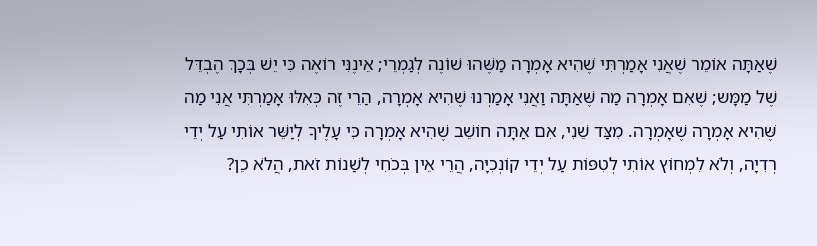שֶׁאַתָּה אוֹמֵר שֶׁאֲנִי אָמַרְתִּי שֶׁהִיא אָמְרָה מַשֶּׁהוּ שׁוֹנֶה לְגַמְרֵי; אֵינֶנִּי רוֹאֶה כִּי יֵשׁ בְּכָךְ הֶבְדֵּל שֶׁל מַמָּש; שֶׁאִם אָמְרָה מַה שֶּׁאַתָּה וַאֲנִי אָמַרְנוּ שֶׁהִיא אָמְרָה, הַרֵי זֶה כְּאִלּוּ אָמַרְתִּי אֲנִי מַה שֶּׁהִיא אָמְרָה שֶׁאָמְרָה. מִצַּד שֵׁנִי, אִם אַתָּה חוֹשֵׁב שֶׁהִיא אָמְרָה כִּי עָלֶיךַ לְיַשֵּׁר אוֹתִי עַל יְדֵי רְדִיָה, וְלֹא לִמְחוֹץ אוֹתִי לְטִפּוֹת עַל יְדֵי קוֹנְכִיָּה, הֲרֵי אֵין בְּכֹחִי לְשַׁנוֹת זֹאת, הֲלֹא כֵן?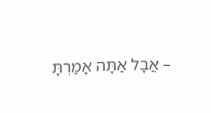– אֲבָל אַתָּה אָמַרְתָּ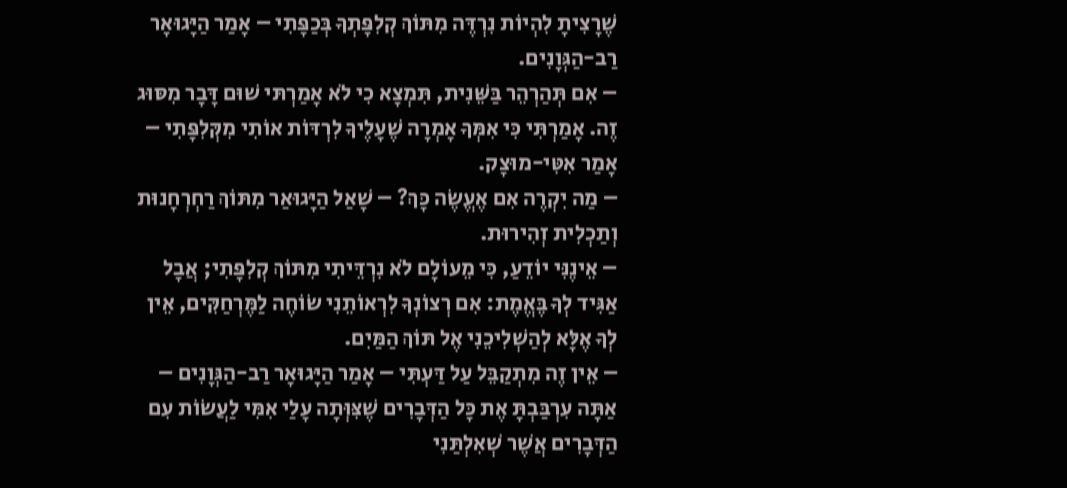שֶׁרָצִיתָ לִהְיוֹת נִרְדֶּה מִתּוֹךְ קְלִפָּתְךָ בְּכַפָּתִי – אָמַר הַיָּגוּאָר רַב-הַגְּוָנִים.
– אִם תְּהַרְהֵר בַּשֵּׁנִית, תִּמְצָא כִי לֹא אָמַרְתּי שׁוּם דָּבָר מִסּוּג זֶה. אָמַרְתִּי כִּי אִמְּךָ אָמְרָה שֶׁעָלֶיךָ לִרְדּוֹת אוֹתִי מִקְּלִפָּתִי – אָמַר אִטִּי-מוּצָק.
– מַה יִקְרֶה אִם אֶעֱשֶׂה כָּךְ? – שָׁאַל הַיָּגוּאַר מִתּוֹךְ רַחְרְחָנוּת וְתַכְלִית זְהִירוּת.
– אֵינֶנִּי יוֹדֵעַ, כִּי מֵעוֹלָם לֹא נִרְדֵּיתִי מִתּוֹךְ קְלִפָּתִי; אֲבָל אַגִּיד לְךָ בֶּאֱמֶת: אִם רְצוֹנְךָ לִרְאוֹתֵנִי שׂוֹחֶה לַמֶּרְחַקִּים, אֵין לְךָ אֶלָּא לְהַשְׁלִיכֵנִי אֶל תּוֹךְ הַמַּיִם.
– אֵין זֶה מִתְקַבֵּל עַל דַּעְתִּי – אָמַר הַיָּגוּאָר רַב-הַגְּוָנִים – אַתָּה עִרְבַּבְתָּ אֶת כָּל הַדְּבָרִים שֶׁצִּוְּתָה עָלַי אִמִּי לַעֲשׂוֹת עִם הַדְּבָרִים אֲשֶׁר שְׁאִלְתַּנִי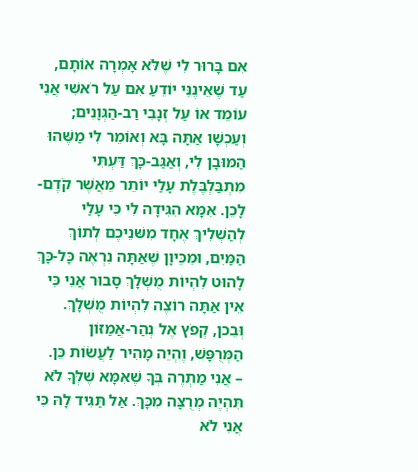אִם בָּרוּר לִי שֶׁלֹּא אָמְרָה אוֹתָם, עַד שֶׁאֵינֶנִּי יוֹדֵעַ אִם עַל רֹאשִׁי אֲנִי עוֹמֵד אוֹ עַל זְנָבִי רַב-הַגְּוָנִים; וְעַכְשָׁו אַתָּה בָּא וְאוֹמֵר לִי מַשֶּׁהוּ הַמּוּבָן לִי, וְאַגַּב-כָּךְ דַּעְתִּי מִתְבַּלְבֶּלֶת עָלַי יוֹתֵר מֵאֲשֶׁר קֹדֶם-לָכֵן. אִמָּא הִגִּידָה לִי כִּי עָלַי לְהַשְׁלִיךְ אֶחָד מִשּׁנֵיכֶם לְתוֹךְ הַמַּיִם, וּמִכֵּיוָן שֶׁאַתָּה נִרְאֶה כָּל-כָּךְ לָהוּט לִהְיוֹת מֻשְׁלָךְ סָבוּר אֲנִי כִּי אֵין אַתָּה רוֹצֶה לִהְיוֹת מֻשְׁלָךְ. וְּבֵכן, קְפֹץ אֶל נְהַר-אֲמַזּוֹן הַמְּרֻפָּשׁ, וֶהְיֵה מָהִיר לַעֲשׂוֹת כֵּן.
– אֲנִי מַתְרֶה בְּךָ שֶׁאִמָּא שֶׁלְּךָ לֹא תִּהְיֶה מְרֻצָּה מִכָּךְ. אַל תַּגִּיד לָהּ כִּי אֲנִי לֹא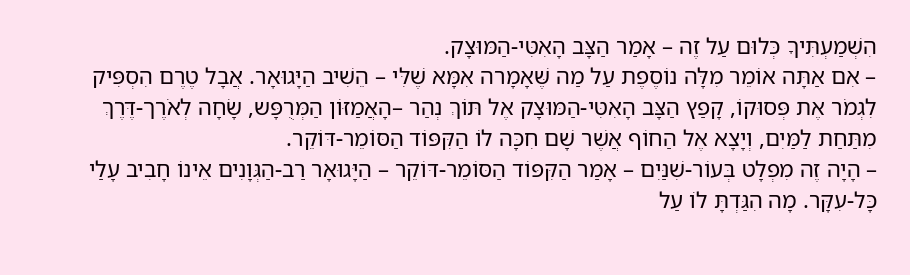הִשְׁמַעְתִּיךָ כְּלוּם עַל זֶה – אָמַר הַצָּב הָאִטִּי-הַמּוּצָק.
– אִם אַתָּה אוֹמֵר מִלָּה נוֹסֶפֶת עַל מַה שֶּׁאָמָרה אִמָּא שֶׁלִּי – הֵשִׁיב הַיָּגוּאָר. אֲבָל טֶרֶם הִסְפִּיק לִגְמֹר אֶת פְּסוּקוֹ, קָפַץ הַצָּב הָאִטִּי-הַמּוּצָק אֶל תּוֹךְ נְהַר –הָאֲמַזּוֹן הַמְּרֻפָּש, שָׂחָה לְאֹרֶך-דֶּרֶךְ מִתַּחַת לַמַּיִם, וְיָצָא אֶל הַחוֹף אֲשֶׁר שָׁם חִכָּה לוֹ הַקִּפּוֹד הַסּוֹמֵר-דּוֹקֵר.
– הָיָה זֶה מִפְלָט בְּעוֹר-שִׁנַּיִם – אָמַר הַקִּפּוֹד הַסּוֹמֵר-דּוֹקֵר – הַיָּגוּאָר רַב-הַגְּוָנִים אֵינוֹ חָבִיב עָלַי כָּל-עִקָּר. מָה הִגַּדְתָּ לוֹ עַל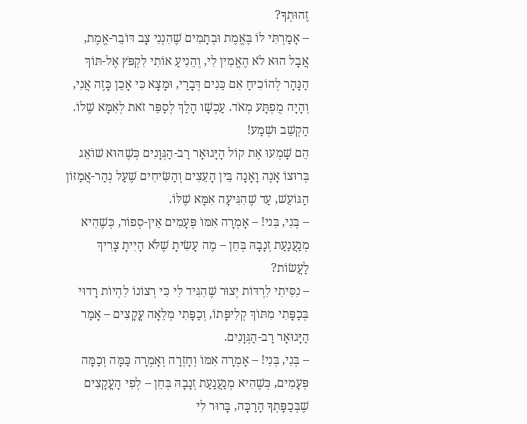זֶהוּתְךָ?
– אָמַרְתִּי לוֹ בֶּאֱמֶת וּבְתָמִים שֶׁהִנְנִי צָב דּוֹבֵר-אֱמֶת, אֲבָל הוּא לֹא הֶאֱמִין לִי, וְהֵנִיעַ אוֹתִי לִקְפֹּץ אֶל-תּוֹךְ הַנָּהָר לְהוֹכִיחַ אִם כֵּנִים דְּבָרַי, וּמָצָא כִּי אָכֵן כָּזֶה אֲנִי, וְהָיָה מֻפְתָּע מְאֹד. עַכְשָׁו הָלַךְ לְסַפֵּר זֹאת לְאִמָּא שֶׁלוֹ. הַקְשֵׁב וּשְׁמַע!
הֵם שָׁמְעוּ אֶת קוֹל הָיָּגוּאָר רַב-הַגְּוָנִים כְּשֶׁהוּא שׁוֹאֵג בְּרוּצוֹ אָנֶה וָאָנָה בֵּין הָעֵצִים וְהַשִּׂיחִים שֶׁעַל נְהַר-אֲמַזּוֹן הַגּוֹעֵשׁ, עַד שֶׁהִגִּיעָה אִמָּא שֶׁלּוֹ.
– בְּנִי, בִּני! – אָמְרָה אִמּוֹ פְּעָמִים אֵין-סְפוֹר, כְּשֶׁהִיא מְנַעֲנַעַת זְנָבָהּ בְּחֵן – מֶה עָשִׂיתָ שֶׁלֹּא הָיִיתָ צָרִיךְ לַעֲשׂוֹת?
– נִסִּיתִי לִרְדּוֹת יְצוּר שֶׁהִגִּיד לִי כִּי רְצוֹנוֹ לִהְיוֹת רָדוּי בְּכַפָּתִי מִתּוֹךְ קְלִיפָּתוֹ, וְכַפָּתִי מְלֵאָה עֳקָצִים – אָמַר הַיָּגוּאָר רַב-הַגְּוָנִים.
– בְּנִי, בְּנִי! – אָמְרָה אִמּוֹ וְחָזְרָה וְאָמְרָה כַּמָּה וְכַמָּה פְּעָמִים, כְּשֶׁהִיא מְנַעֲנַעַת זְנָבָהּ בְּחֵן – לְפִי הָעֳקָצִים שֶׁבְּכַפָּתְךָ הָרַכָּה, בָּרוּר לִי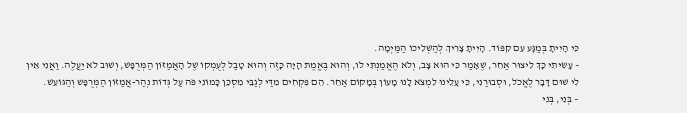כִּי הָיִיתָ בְּמַגָּע עִם קִפּוֹד. הָיִיתָ צָרִיךְ לְהַשְׁלִיכוֹ הַמַּיְמָה.
– עָשִׂיתִי כָּךְ לִיצוּר אַחֵר, שֶׁאָמַר כִּי הוּא צָב, וְלֹא הֶאֱמַנְתִּי לֹו, וְהוּא בֶּאֱמֶת הָיָה כָּזֶה וְהוּא טָבַל לְעֻמְקוֹ שֶׁל הָאֲמַזּוֹן הַמְּרֻפָּשׁ, וְשׁוּב לֹא יַעֲלֶה. וַאֲנִי אֵין לִי שׁוּם דָּבָר לֶאֱכֹל, וּסְבוּרַנִי, כִּי עָלֵינוּ לִמְצֹא לָנוּ מָעוֹן בְּמָקוֹם אַחֵר. הֵם פִּקְחִים מִדַּי לְגַבֵּי מִסְכֵּן כָּמוֹנִי פֹּה עַל גְּדוֹת נְהַר-אֲמַזּוֹן הַמְּרֻפָּש וְהַגּוֹעֵשׁ.
– בְּנִי, בְּנִי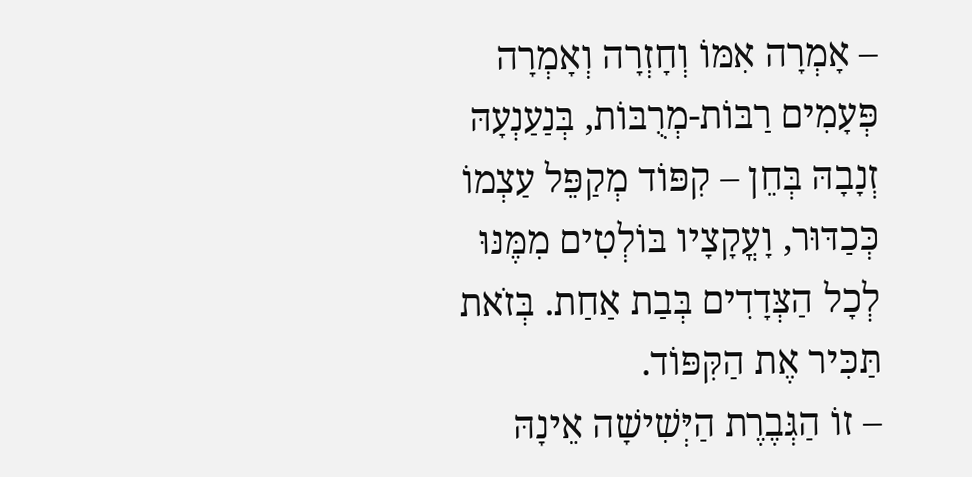– אָמְרָה אִמּוֹ וְחָזְרָה וְאָמְרָה פְּעָמִים רַבּוֹת-מְרֻבּוֹת, בְּנַעַנְעָהּ זְנָבָהּ בְּחֵן – קִפּוֹד מְקַפֵּל עַצְמוֹ כְּכַדּוּר, וָעֳקָצָיו בּוֹלְטִים מִמֶּנּוּ לְכָל הַצְּדָדִים בְּבַת אַחַת. בְּזֹאת תַּכִּיר אֶת הַקִּפּוֹד.
– זוֹ הַגְּבֶרֶת הַיְּשִׁישָׁה אֵינָהּ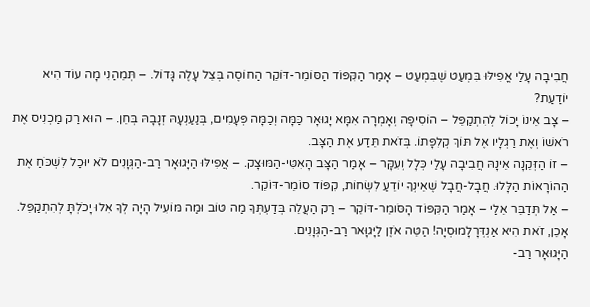חֲבִיבָה עָלַי אֳפִילּוּ בִּמְעַט שֶׁבִּמְעַט – אָמַר הַקִּפּוֹד הַסּוֹמֵר-דּוֹקֵר הַחוֹסֶה בְּצֵל עָלֶה גָּדוֹל. – תְּמֵהַנִי מָה עוֹד הִיא יוֹדַעַת?
– צָב אֵינוֹ יָכוֹל לְהִתְקַפֵּל – הוֹסִיפָה וְאָמְרָה אִמָּא יָגוּאָר כַּמָּה וְכַמָּה פְּעָמִים, בְּנַעַנְעָהּ זְנָבָהּ בְּחֵן. – הוּא רַק מַכְנִיס אֶת רֹאשׁוֹ וְאֶת רַגְלָיו אֶל תּוֹךְ קְלִפָּתוֹ. בְּזֹאת תֵּדַע אֶת הַצָּב.
– זוֹ הַזְּקֵנָה אֵינָהּ חֲבִיבָה עָלַי כְּלָל וְעִקָּר – אָמַר הַצָּב הָאִטִּי-הַמּוּצָק. – אֲפִילּוּ הַיָּגוּאָר רַב-הַגְּוָנִים לֹא יוּכַל לִשְׁכֹּחַ אֶת הַהוֹרָאוֹת הַלָּלוּ. חֲבָל-חֲבָל שֶׁאֵינְךָ יוֹדֵעַ לִשְׂחוֹת, קִפּוֹד סוֹמֵר-דּוֹקֵר.
– אַל תְּדַבֵּר אֵלַי – אָמַר הַקִּפּוֹד הָסֹּומֵר-דּוֹקֵר – רַק הַעֲלֵה בְּדַעְתְּךָ מַה טּוֹב וּמַה מּוֹעִיל הָיָה לְךָ אִלוּ יָכֹלְתָּ לְהִתְקַפֵּל. אָכֵן, זֹאת הִיא אַנְדְּרָלָמוּסְיָה! הַטֵּה אֹזֶן לַיָּגוָּאר רַב-הַגְּוָנִים.
הַיָּגוּאָר רַב-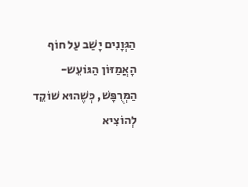הַגְּוָנִים יָשַׁב עַל חוֹף הָאֲמַזּוֹן הַגּוֹעֵש-הַמְּרֻפָּשׁ, כְּשֶׁהוּא שׁוֹקֵד לְהוֹצִיא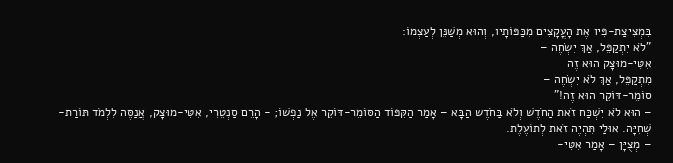בִּמְצִיצַת-פִּיו אֶת הָעֳקָצִים מִכַּפּוֹתָיו, וְהוּא מְשַׁנֵּן לְעַצְמוֹ:
"לֹא יִתְקַפֵּל, אַךְ יִשְׂחֶה –
אִטִּי-מוּצָק הוּא זֶה
מִתְקַפֵּל, אַךְ לֹא יִשְׂחֶה –
סוֹמֵר-דּוֹקֵר הוּא זֶה!"
– הוּא לֹא יִשְׁכַּח זֹאת הַחֹדֶשׁ וְלֹא בַּחֹדֶש הַבָּא – אָמַר הַקִּפּוֹד הַסּוֹמֵר-דּוֹקֵר אֶל נַפְשׁוֹ; - הָרֵם סַנְטֵרִי, אִטִּי-מוּצָק, אֲנַסֶּה לִלְמֹד תּוֹרַת-שְׁחִיָּה. אוּלַי תִּהְיֶה זֹאת לְתוֹעֶלֶת.
– מְצֻיָּן – אָמַר אִטִּי-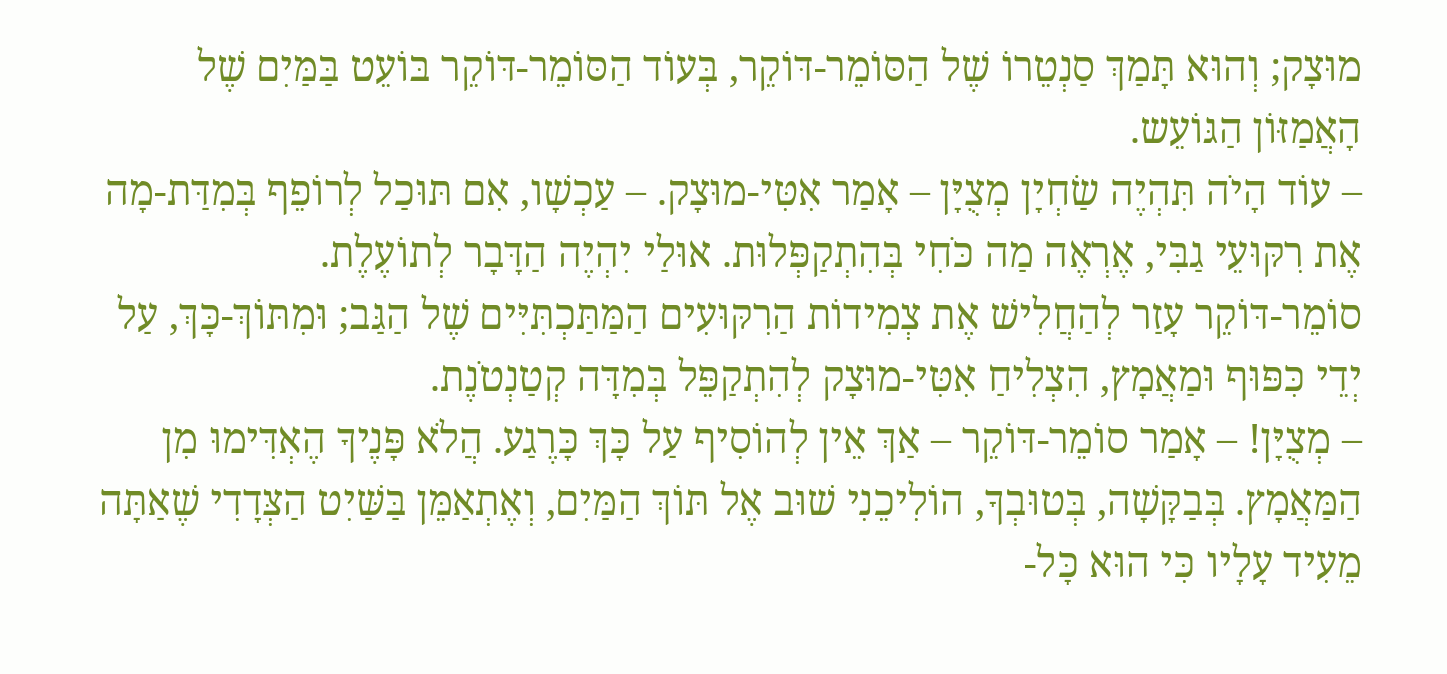מוּצָק; וְהוּא תָּמַךְ סַנְטֵרוֹ שֶׁל הַסּוֹמֵר-דּוֹקֵר, בְּעוֹד הַסּוֹמֵר-דּוֹקֵר בּוֹעֵט בַּמַּיִם שֶׁל הָאֲמַזּוֹן הַגּוֹעֵש.
– עוֹד הָיֹה תִּהְיֶה שַׂחְיָן מְצֻיָּן – אָמַר אִטִּי-מוּצָק. – עַכְשָׁו, אִם תּוּכַל לְרוֹפֵף בְּמִדַּת-מָה אֶת רִקּוּעֵי גַבִּי, אֶרְאֶה מַה כֹּחִי בְּהִתְקַפְּלוּת. אוּלַי יִהְיֶה הַדָּבָר לְתוֹעֶלֶת.
סוֹמֵר-דּוֹקֵר עָזַר לְהַחֲלִישׁ אֶת צְמִידוֹת הַרִקּוּעִים הַמַּתַּכְתִּיִּים שֶׁל הַגַּב; וּמִתּוֹךְ-כָּךְ, עַל יְדֵי כִּפּוּף וּמַאֲמָץ, הִצְלִיחַ אִטִּי-מוּצָק לְהִתְקַפֵּל בְּמִדָּה קְטַנְטֹנֶת.
– מְצֻיָּן! – אָמַר סוֹמֵר-דּוֹקֵר – אַךְ אֵין לְהוֹסִיף עַל כָּךְ כָּרֶגַע. הֲלֹא פָּנֶיךָ הֶאְדִּימוּ מִן הַמַּאֲמָץ. בְּבַקָּשָׁה, בְּטוּבְךָ, הוֹלִיכֵנִי שׁוּב אֶל תּוֹךְ הַמַּיִם, וְאֶתְאַמֵּן בַּשַּׁיִט הַצְּדָדִי שֶׁאַתָּה מֵעִיד עָלָיו כִּי הוּא כָּל-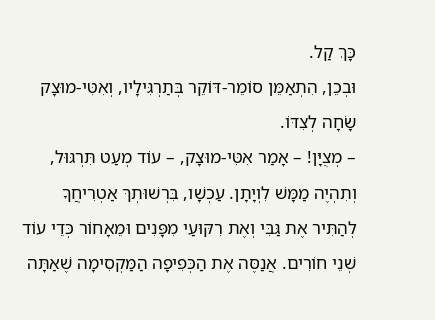כָּךְ קַל.
וּבְכֵן, הִתְאַמֵּן סוֹמֵר-דּוֹקֵר בְּתַרְגִּילָיו, וְאִטִּי-מוּצָק שָׂחָה לְצִדּוֹ.
– מְצֻיָּן! – אָמַר אִטִּי-מוּצָק, – עוֹד מְעַט תִּרְגּוּל, וְתִהְיֶה מַמָּשׁ לִוְיָתָן. עַכְשָׁו, בִּרְשׁוּתְךּ אַטְרִיחֲךָ לְהַתִּיר אֶת גַּבִּי וְאֶת רִקּוּעַי מִפָּנִים וּמֵאָחוֹר כְּדֵי עוֹד שְׁנֵי חוֹרִים. אֲנַסֶּה אֶת הַכְּפִיפָה הַמַּקְסִימָה שֶׁאַתָּה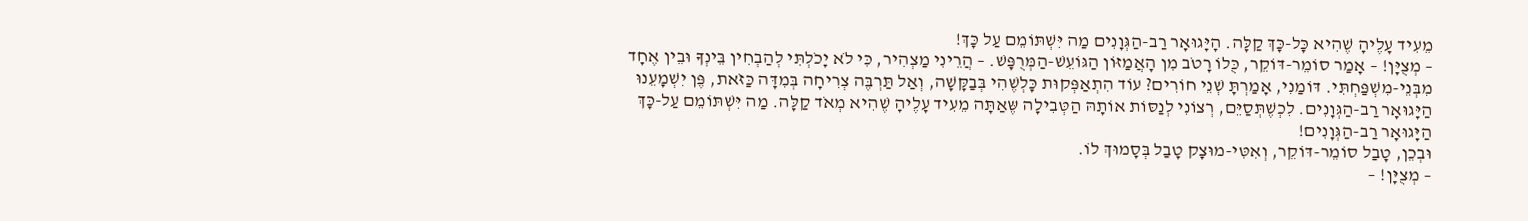מֵעִיד עָלֶיהָ שֶׁהִיא כָּל-כָּךְ קַלָּה. הָיָּגוּאָר רַב-הַגְּוָנִים מַה יִּשְׁתּוֹמֵם עַל כָּךְ!
– מְצֻיָּן! – אָמַר סוֹמֵר-דּוֹקֵר, כֻּלוֹ רָטֹב מִן הָאֲמַזּוֹן הַגּוֹעֵשׁ-הַמְּרֻפָּשׁ. – הֲרֵינִי מַצְהִיר, כִּי לֹא יָכֹלְתִּי לְהַבְחִין בֵּינְךָ וּבֵין אֶחָד מִבְּנֵי-מִשְׁפַּחְתִּי. דּוֹמַנִי, אָמַרְתָּ שְׁנֵי חוֹרִים? עוֹד הִתְאַפְּקוּת כָּלְשֶׁהִי בְּבַקָּשָׁה, וְאַל תַּרְבֶּה צְרִיחָה בְּמִדָּה כַּזֹּאת, פֶּן יִשְׁמָעֵנוּ הַיָּגוּאָר רַב-הַגְּוָנִים. לִכְשֶׁתְּסַיֵּם, רְצוֹנִי לְנַסּוֹת אוֹתָהּ הַטְּבִילָה שֶּאַתָּה מֵעִיד עָלֶיהָ שֶׁהִיא מְאֹד קַלָּה. מַה יִּשְׁתּוֹמֵם עַל-כָּךְ הַיָּגוּאָר רַב-הַגְּוָנִים!
וּבְכֵן, טָבַל סוֹמֵר-דּוֹקֵר, וְאִטִּי-מוּצָק טָבַל בְּסָמוּךְ לוֹ.
– מְצֻיָּן! –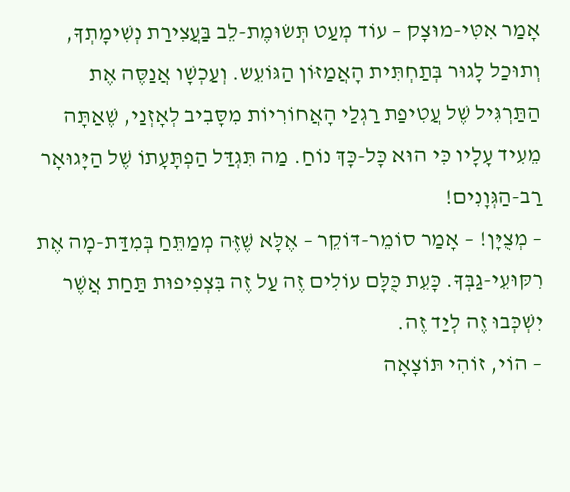אָמַר אִטִּי-מוּצָק – עוֹד מְעַט תְּשׂוּמֶת-לֵב בַּעֲצִירַת נְשִׁימָתְךָ, וְתוּכַל לָגוּר בְּתַחְתִּית הָאֲמַזּוֹן הַגּוֹעֵש. וְעַכְשָׁו אֲנַסֶּה אֶת הַתַּרְגִּיל שֶׁל עֲטִיפַת רַגְלַי הָאֲחוֹרִיוֹת מִסָּבִיב לְאָזְנַי, שֶׁאַתָּה מֵעִיד עָלָיו כִּי הוּא כָּל-כָּךְ נוֹחַ. מַה תִּגְדַּל הַפְתָּעָתוֹ שֶׁל הַיָּגוּאָר רַב-הַגְּוָנִים!
– מְצֻיָּן! – אָמַר סוֹמֵר-דּוֹקֵר – אֶלָּא שֶׁזֶּה מְמַתֵּחַ בְּמִדַּת-מָה אֶת רִקּוּעֵי-גַבְּךָ. כָּעֵת כֻּלָּם עוֹלִים זֶה עַל זֶה בִּצְפִיפוּת תַּחַת אֲשֶׁר יִשְׁכְּבוּ זֶה לְיַד זֶה.
– הוֹי, זוֹהִי תּוֹצָאָה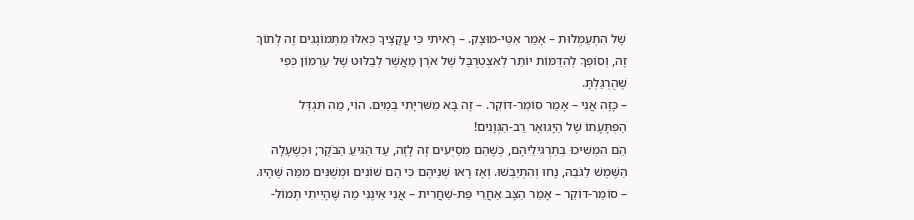שֶׁל הִתְעַמְּלוּת – אָמַר אִטִּי-מוּצָק. – רָאִיתִי כִּי עֳקָצֶיךָ כְּאִלּוּ מִתְמוֹגְגִים זֶה לְתוֹךְ זֶה, וְסוֹפְךָ לְהִדַּמּוֹת יוֹתֵר לְאִצְטְרֻבָּל שֶׁל אֹרֶן מֵאֲשֶׁר לְבַלּוּט שֶׁל עַרְמוֹן כְּפִי שֶׁהֻרְגַּלְתָּ.
– כָּזֶה אֲנִי – אָמַר סוֹמֵר-דּוֹקֵר. – זֶה בָּא מִשּׁרִיָּתִי בְּמַיִם. הוֹי, מַה תִּגְדַּל הַפְתָּעָתוֹ שֶׁל הַיָּגוּאָר רַב-הַגְּוָנִים!
הֵם הִמְשִׁיכוּ בְּתַרְגִּילֵיהֶם, כְּשֶׁהֵם מְסַיְּעִים זֶה לָזֶה, עַד הַגִּיעַ הַבֹּקֶר; וּכְשֶׁעָלָה הַשֶּׁמֶשׁ לַגֹבַהּ, נָחוּ וְהִתְיַבְּשׁוּ. וְאָז רָאוּ שְׁנֵיהֶם כִּי הֵם שׁוֹנִים וּמְשֻׁנִּים מִמַּה שֶּׁהָיוּ.
– סוֹמֵר-דּוֹקֵר – אָמַר הַצָּב אַחֲרֵי פַּת-שַׁחֲרִית – אֲנִי אֵינֶנִּי מַה שֶּׁהָיִיתִי תְּמוֹל-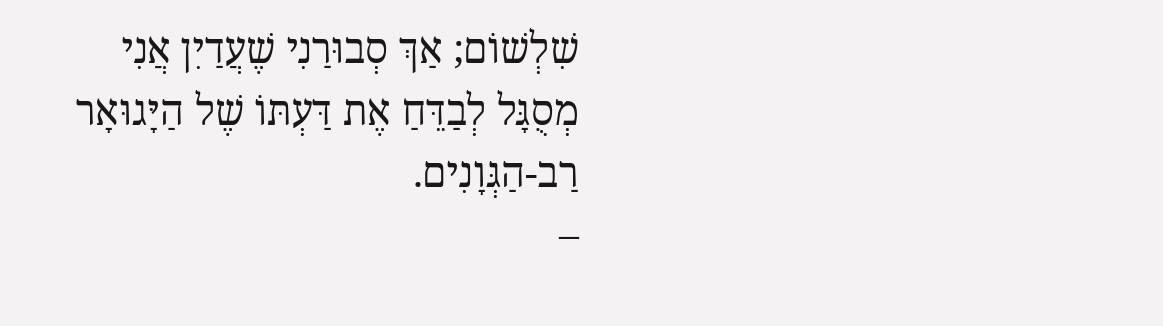שִׁלְשׁוֹם; אַךְ סְבוּרַנִי שֶׁעֲדַיִן אֲנִי מְסֻגָּל לְבַדֵּחַ אֶת דַּעְתּוֹ שֶׁל הַיָּגוּאָר רַב-הַגְּוָנִים.
–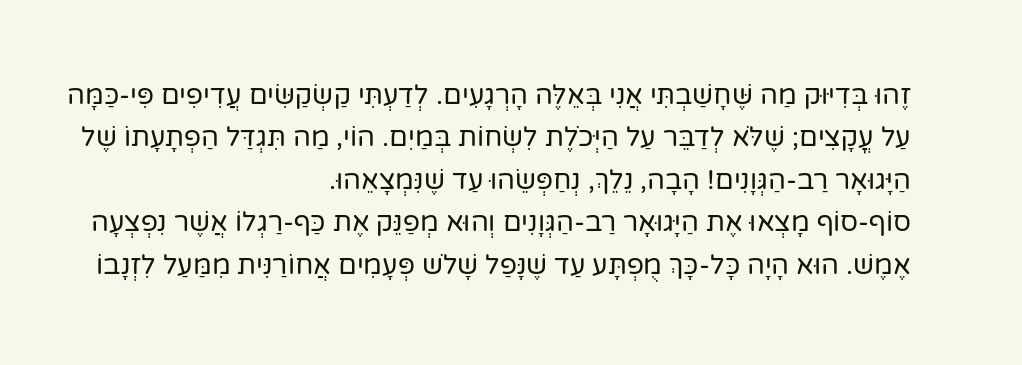זֶהוּ בְּדִיּוּק מַה שֶּׁחָשַׁבְתִּי אֲנִי בְּאֵלֶּה הָרְגָעִים. לְדַעְתִּי קַשְׂקַשִּׂים עֲדִיפִים פִּי-כַּמָּה עַל עֳקָצִים; שֶׁלֹּא לְדַבֵּר עַל הַיְּכֹלֶת לִשְׂחוֹת בְּמַיִם. הוֹי, מַה תִּגְדַּל הַפְתָעָתוֹ שֶׁל הַיָּגוּאָר רַב-הַגְּוָנִים! הָבָה, נֵלֵךְ, נְחַפְּשֵׂהוּ עַד שֶׁנִּמְצָאֵהוּ.
סוֹף-סוֹף מָצְאוּ אֶת הַיָּגוּאָר רַב-הַגְּוָנִים וְהוּא מְפַנֵּק אֶת כַּף-רַגְלוֹ אֲשֶׁר נִפְצְעָה אֶמֶשׁ. הוּא הָיָה כָּל-כָּךְ מֻפְתָּע עַד שֶׁנָּפַל שָׁלֹש פְּעָמִים אֲחוֹרַנִּית מִמַּעַל לִזְנָבוֹ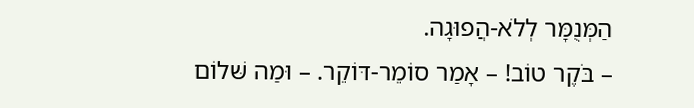הַמְּנֻמָּר לְלֹא-הֲפוּגָה.
– בֹּקֶר טוֹב! – אָמַר סוֹמֵר-דּוֹקֵר. – וּמַה שּׁלוֹם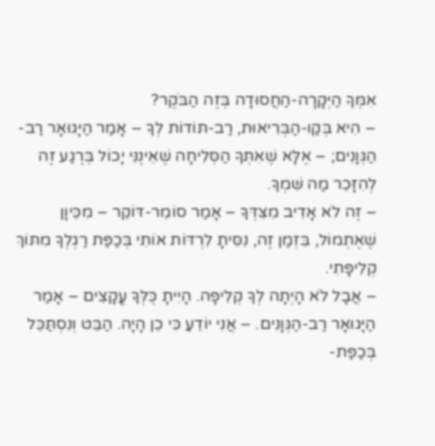אִמְּךָ הַיְּקָרָה-הַחֲסוּדָה בְּזֶה הַבֹּקֶר?
– הִיא בְּקַו-הַבְּרִיאוּת, רַב-תּוֹדוֹת לְךָ – אָמַר הַיָּגוּאָר רַב-הַגְּוָנִים; – אֶלָּא שֶׁאִתְּךָ הַסְּלִיחָה שֶׁאֵינֶנִּי יָכוֹל בְּרֶגַע זֶה לְהִזָּכֵר מַה שִּׁמְךָ.
– זֶה לֹא אָדִיב מִצִּדְּךָ – אָמַר סוֹמֵר-דּוֹקֵר – מִכֵּיוָן שֶׁאֶתְמוֹל, בִּזְמַן זֶה, נִסִּיתָ לִרְדּוֹת אוֹתִי בְּכַפַּת רַגְלְךָ מִתּוֹךְ קְלִיפָּתִי.
– אֲבָל לֹא הָיְתָה לְךָ קְלִיפָּה. הָיִיתָ כֻּלְּךָ עֳקָצִים – אָמַר הַיָּגוּאָר רַב-הַגְּוָנִים. – אֲנִי יוֹדֵעַ כִּי כֵן הָיָה. הַבֵּט וְנִסְתַּכֵּל בְּכַפַּת-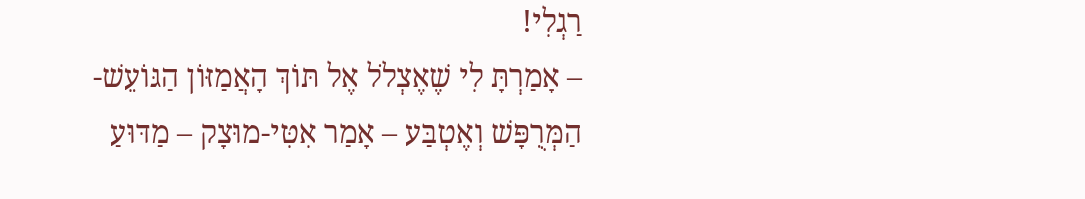רַגְלִי!
– אָמַרְתָּ לִי שֶׁאֶצְלֹל אֶל תּוֹךְ הָאֲמַזּוֹן הַגּוֹעֵשׁ-הַמְּרֻפָּשׁ וְאֶטְבַּע – אָמַר אִטִּי-מוּצָק – מַדּוּעַ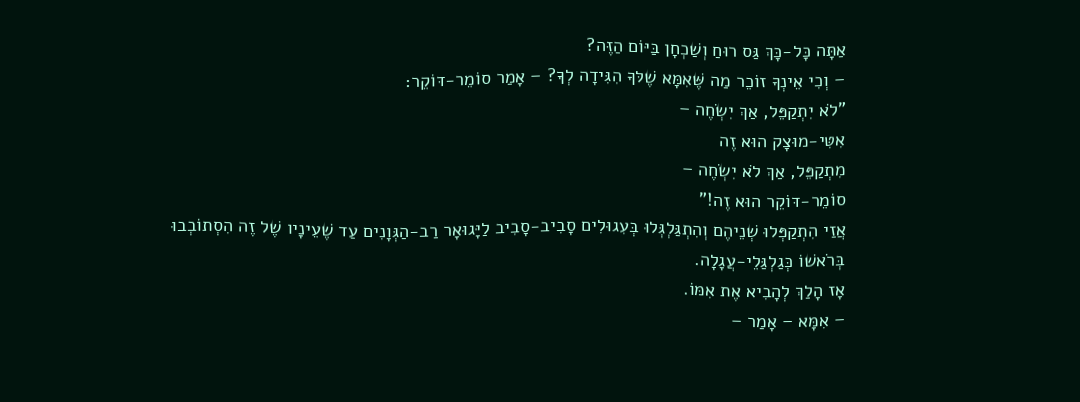אַתָּה כָּל-כָּךְ גַּס רוּחַ וְשַׁכְחָן בַּיּוֹם הַזֶּה?
– וְכִי אֵינְךָ זוֹכֵר מַה שֶּׁאִמָּא שֶׁלּךָ הִגִּידָה לְךָ? – אָמַר סוֹמֵר-דּוֹקֵר:
"לֹא יִתְקַפֵּל, אַךְ יִשְׂחֶה –
אִטִּי-מוּצָק הוּא זֶה
מִתְקַפֵּל, אַךְ לֹא יִשְׂחֶה –
סוֹמֵר-דּוֹקֵר הוּא זֶה!"
אֲזַי הִתְקַפְּלוּ שְׁנֵיהֶם וְהִתְגַּלְגְּלוּ בְּעִגוּלִים סָבִיב-סָבִיב לַיָּגוּאָר רַב-הַגְּוָנִים עַד שֶׁעֵינָיו שֶׁל זֶה הִסְתוֹבְבוּ בְּרֹאשׁוֹ כְּגַלְגַּלֵי-עֲגָלָה.
אָז הָלַךְ לְהָבִיא אֶת אִמּוֹ.
– אִמָּא – אָמַר –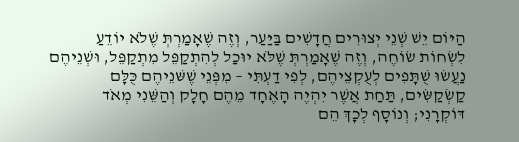הַיּוֹם יֵשׁ שְׁנֵי יְצוּרִים חֲדָשִׁים בַּיַּעַר, וְזֶה שֶׁאָמַרְתְּ שֶׁלֹא יוֹדֵעַ לִשְׂחוֹת שׂוֹחֶה, וְזֶה שֶׁאָמַרְתְּ שֶׁלֹּא יוּכַל לְהִתְקַפֵּל מִתְקַפֵּל, וּשְׁנֵיהֶם נַעֲשׂוּ שֻׁתָּפִים לְעֻקְצֵיהֶם, לְפִי דַעְתִּי – מִפְּנֵי שֶׁשּׁנֵיהֶם כֻּלָּם קַשְׂקַשִּׂים, תַּחַת אֲשֶׁר יִהְיֶה הָאֶחָד מֵהֶם חָלָק וְהַשֵּׁנִי מְאֹד דּוֹקְרָנִי; וְנוֹסָף לְכָךְ הֵם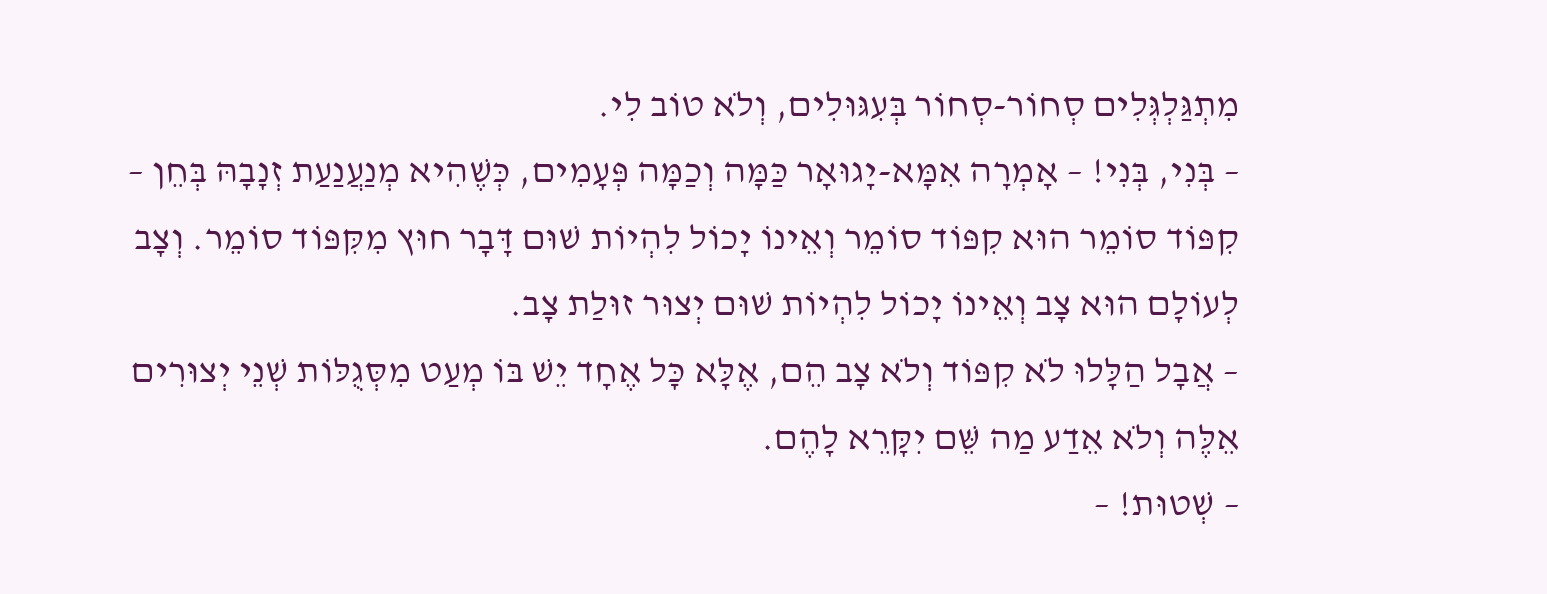מִתְגַּלְגְּלִים סְחוֹר-סְחוֹר בְּעִגּוּלִים, וְלֹא טוֹב לִי.
– בְּנִי, בְּנִי! – אָמְרָה אִמָּא-יָגוּאָר כַּמָּה וְכַמָּה פְּעָמִים, כְּשֶׁהִיא מְנַעֲנַעַת זְנָבָהּ בְּחֵן – קִפּוֹד סוֹמֵר הוּא קִפּוֹד סוֹמֵר וְאֵינוֹ יָכוֹל לִהְיוֹת שׁוּם דָּבָר חוּץ מִקִּפּוֹד סוֹמֵר. וְצָב לְעוֹלָם הוּא צָב וְאֵינוֹ יָכוֹל לִהְיוֹת שׁוּם יְצוּר זוּלַת צָב.
– אֲבָל הַלָּלוּ לֹא קִפּוֹד וְלֹא צָב הֵם, אֶלָּא כָּל אֶחָד יֵשׁ בּוֹ מְעַט מִסְּגֻלּוֹת שְׁנֵי יְצוּרִים אֵלֶּה וְלֹא אֵדַע מַה שֵּׁם יִקָּרֵא לָהֶם.
– שְׁטוּת! –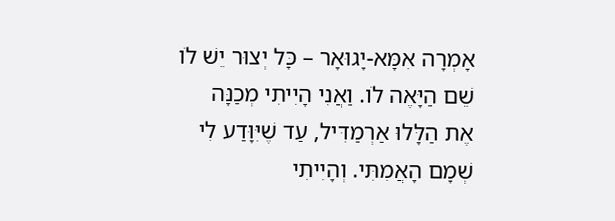אָמְרָה אִמָּא-יָגוּאָר – כָּל יְצוּר יֵשׁ לֹו שֵׁם הַיָּאֶה לֹו. וַאֲנִי הָיִיתִי מְכַנָּה אֶת הַלָּלוּ אַרְמַדִּיל, עַד שֶׁיִּוָּדַע לִי שְׁמָם הָאֲמִתִּי. וְהָיִיתִי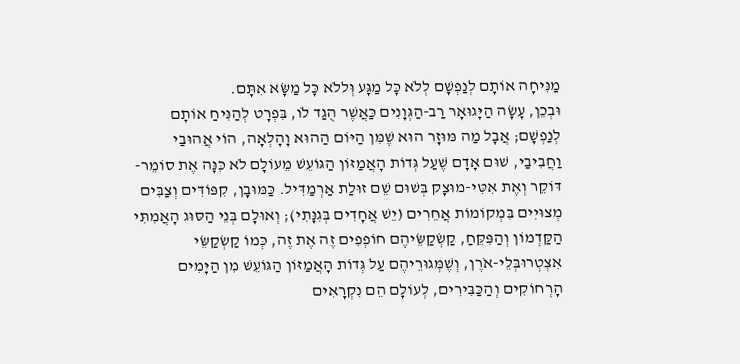מַנִּיחָה אוֹתָם לְנַפְשָׁם לְלֹא כָּל מַגָּע וְּללֹא כָּל מַשָּׂא אִתָּם.
וּבְכֵן, עָשָׂה הַיָּגוּאָר רַב-הַגְּוָנִים כַּאֲשֶׁר הֻגַד לֹו, בִּפְרָט לְהַנִּיחַ אוֹתָם לְנַפְשָׁם; אֲבָל מַה מּוּזָר הוּא שֶׁמִּן הַיּוֹם הַהוּא וָהָלְאָה, הוֹי אֲהוּבַי וַחֲבִיבַי, שׁוּם אָדָם שֶׁעַל גְּדוֹת הָאֲמַזּוֹן הַגּוֹעֵשׁ מֵעוֹלָם לֹא כִּנָּה אֶת סוֹמֵר-דּוֹקֵר וְאֶת אִטִּי-מוּצָק בְּשׁוּם שֵׁם זוּלַת אַרְמַדִּיל. כַּמּוּבָן, קִפּוֹדִים וְצַבִּים מְצוּיִים בִּמְקוֹמוֹת אֲחֵרִים (יֵשׁ אֲחָדִים בְּגִנָּתִי); וְאוּלָם בְּנֵי הַסּוּג הָאֲמִתִּי הַקַּדְמוֹן וְהַפִּקֵּחַ, קַשְׂקַשֵּׂיהֶם חוֹפְפִים זֶה אֶת זֶה, כְּמוֹ קַשְׂקַשֵּׂי אִצְטְרוּבְּלֵי-אֹרֶן, וְשֶׁמְּגוּרֵיהֶם עַל גְּדוֹת הָאֲמַזּוֹן הַגּוֹעֵשׁ מִן הַיָּמִים הָרְחוֹקִים וְהַכַּבִּירִים, לְעוֹלָם הֵם נִקְרָאִים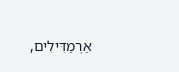אַרְמַדִּילִים,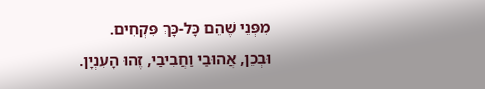מִפְּנֵי שֶׁהֵם כָּל-כָּךְ פִּקְחִים.
וּבְכֵן, אֲהוּבַי וַחֲבִיבַי, זֶהוּ הָעִנְיָן.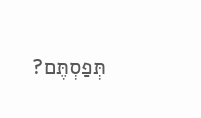תְּפַסְתֶּם?